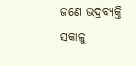ଜଣେ ଭଦ୍ରବ୍ୟକ୍ତି ସକାଳୁ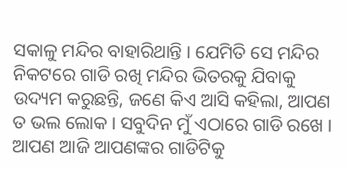ସକାଳୁ ମନ୍ଦିର ବାହାରିଥାନ୍ତି । ଯେମିତି ସେ ମନ୍ଦିର ନିକଟରେ ଗାଡି ରଖି ମନ୍ଦିର ଭିତରକୁ ଯିବାକୁ ଉଦ୍ୟମ କରୁଛନ୍ତି, ଜଣେ କିଏ ଆସି କହିଲା, ଆପଣ ତ ଭଲ ଲୋକ । ସବୁଦିନ ମୁଁ ଏଠାରେ ଗାଡି ରଖେ । ଆପଣ ଆଜି ଆପଣଙ୍କର ଗାଡିଟିକୁ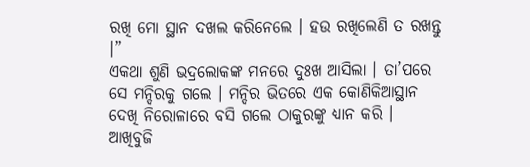ରଖି ମୋ ସ୍ଥାନ ଦଖଲ କରିନେଲେ । ହଉ ରଖିଲେଣି ତ ରଖନ୍ତୁ ।”
ଏକଥା ଶୁଣି ଭଦ୍ରଲୋକଙ୍କ ମନରେ ଦୁଃଖ ଆସିଲା । ତା’ପରେ ସେ ମନ୍ଦିରକୁ ଗଲେ । ମନ୍ଦିର ଭିତରେ ଏକ କୋଣିକିଆସ୍ଥାନ ଦେଖି ନିରୋଳାରେ ବସି ଗଲେ ଠାକୁରଙ୍କୁ ଧ୍ୟାନ କରି । ଆଖିବୁଜି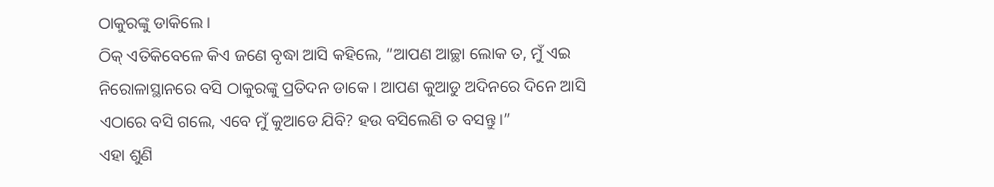ଠାକୁରଙ୍କୁ ଡାକିଲେ ।
ଠିକ୍ ଏତିକିବେଳେ କିଏ ଜଣେ ବୃଦ୍ଧା ଆସି କହିଲେ, “ଆପଣ ଆଚ୍ଛା ଲୋକ ତ, ମୁଁ ଏଇ ନିରୋଳାସ୍ଥାନରେ ବସି ଠାକୁରଙ୍କୁ ପ୍ରତିଦନ ଡାକେ । ଆପଣ କୁଆଡୁ ଅଦିନରେ ଦିନେ ଆସି ଏଠାରେ ବସି ଗଲେ, ଏବେ ମୁଁ କୁଆଡେ ଯିବି? ହଉ ବସିଲେଣି ତ ବସନ୍ତୁ ।”
ଏହା ଶୁଣି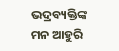ଭଦ୍ରବ୍ୟକ୍ତିଙ୍କ ମନ ଆହୁରି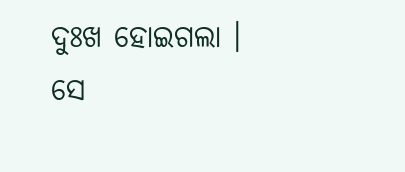ଦୁଃଖ ହୋଇଗଲା । ସେ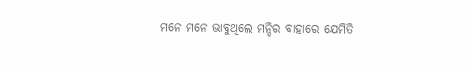ମନେ ମନେ ଭାବୁଥିଲେ ମନ୍ଦିର ବାହାରେ ଯେମିତି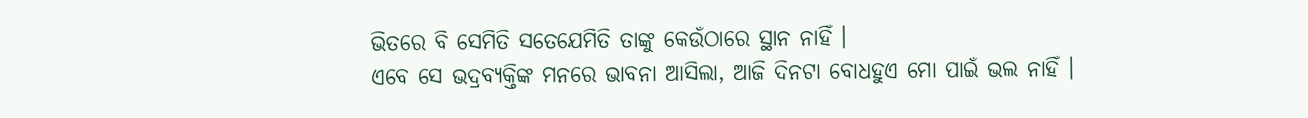ଭିତରେ ବି ସେମିତି ସତେଯେମିତି ତାଙ୍କୁ କେଉଁଠାରେ ସ୍ଥାନ ନାହିଁ ।
ଏବେ ସେ ଭଦ୍ରବ୍ୟକ୍ତିଙ୍କ ମନରେ ଭାବନା ଆସିଲା, ଆଜି ଦିନଟା ବୋଧହୁଏ ମୋ ପାଇଁ ଭଲ ନାହିଁ ।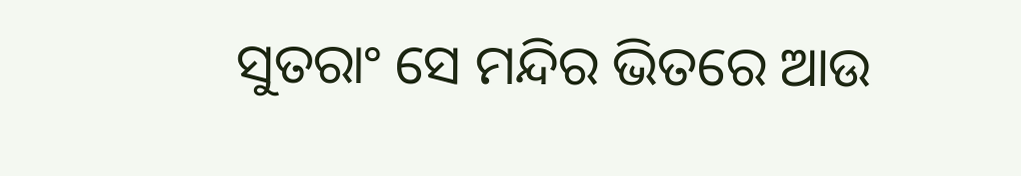ସୁତରାଂ ସେ ମନ୍ଦିର ଭିତରେ ଆଉ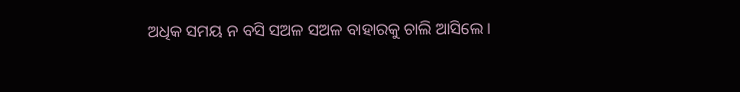ଅଧିକ ସମୟ ନ ବସି ସଅଳ ସଅଳ ବାହାରକୁ ଚାଲି ଆସିଲେ ।